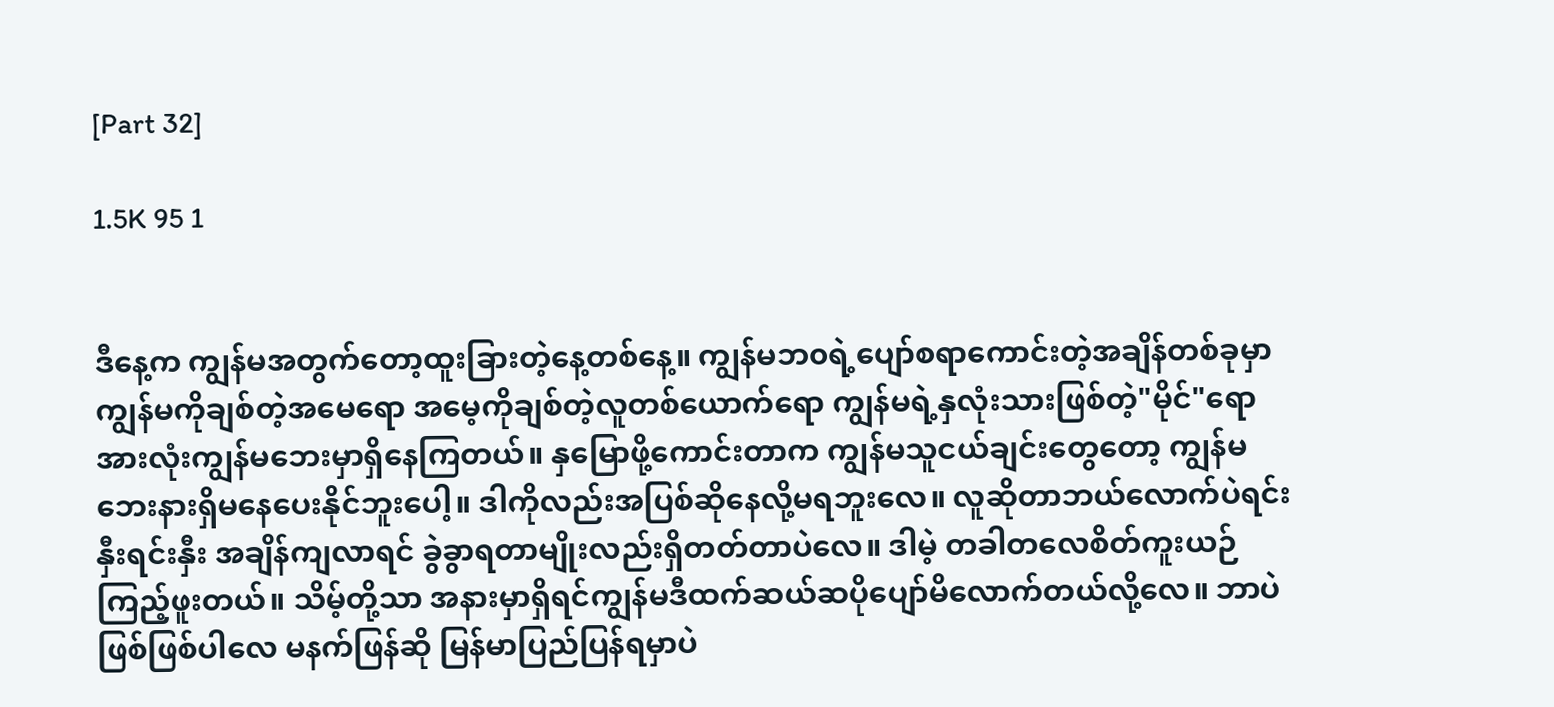[Part 32]

1.5K 95 1


ဒီနေ့က ကျွန်မအတွက်တော့ထူးခြားတဲ့နေ့တစ်နေ့။ ကျွန်မဘ၀ရဲ့ပျော်စရာကောင်းတဲ့အချိန်တစ်ခုမှာ ကျွန်မကိုချစ်တဲ့အမေရော အမေ့ကိုချစ်တဲ့လူတစ်ယောက်ရော ကျွန်မရဲ့နှလုံးသားဖြစ်တဲ့"မိုင်"ရော အားလုံးကျွန်မဘေးမှာရှိနေကြတယ်။ နှမြောဖို့ကောင်းတာက ကျွန်မသူငယ်ချင်းတွေတော့ ကျွန်မဘေးနားရှိမနေပေးနိုင်ဘူးပေါ့။ ဒါကိုလည်းအပြစ်ဆိုနေလို့မရဘူးလေ။ လူဆိုတာဘယ်လောက်ပဲရင်းနှီးရင်းနှီး အချိန်ကျလာရင် ခွဲခွာရတာမျိုးလည်းရှိတတ်တာပဲလေ။ ဒါမဲ့ တခါတလေစိတ်ကူးယဉ်ကြည့်ဖူးတယ်။ သိမ့်တို့သာ အနားမှာရှိရင်ကျွန်မဒီထက်ဆယ်ဆပိုပျော်မိလောက်တယ်လို့လေ။ ဘာပဲဖြစ်ဖြစ်ပါလေ မနက်ဖြန်ဆို မြန်မာပြည်ပြန်ရမှာပဲ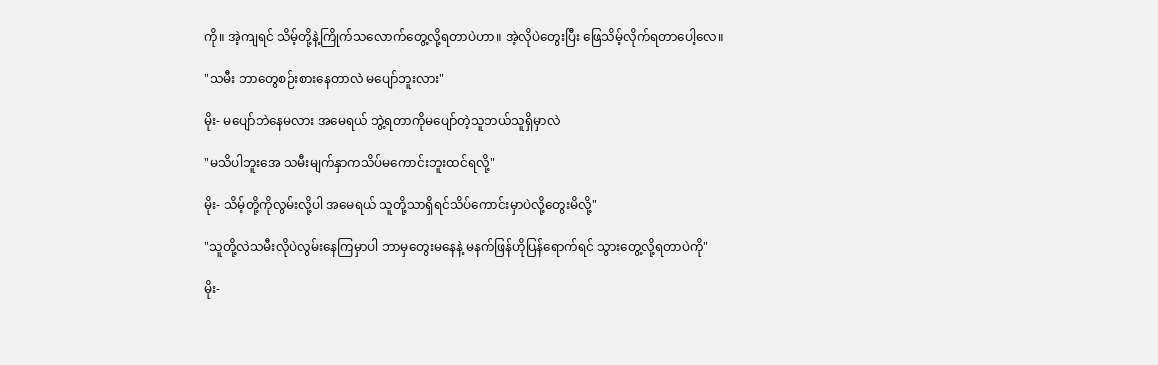ကို။ အဲ့ကျရင် သိမ့်တို့နဲ့ကြိုက်သလောက်တွေ့လို့ရတာပဲဟာ။ အဲ့လိုပဲတွေးပြီး ဖြေသိမ့်လိုက်ရတာပေါ့လေ။

"သမီး ဘာတွေစဉ်းစားနေတာလဲ မပျော်ဘူးလား"

မိုး- မပျော်ဘဲနေမလား အမေရယ် ဘွဲ့ရတာကိုမပျော်တဲ့သူဘယ်သူရှိမှာလဲ

"မသိပါဘူးအေ သမီးမျက်နှာကသိပ်မကောင်းဘူးထင်ရလို့"

မိုး- သိမ့်တို့ကိုလွမ်းလို့ပါ အမေရယ် သူတို့သာရှိရင်သိပ်ကောင်းမှာပဲလို့တွေးမိလို့"

"သူတို့လဲသမီးလိုပဲလွမ်းနေကြမှာပါ ဘာမှတွေးမနေနဲ့ မနက်ဖြန်ဟိုပြန်ရောက်ရင် သွားတွေ့လို့ရတာပဲကို"

မိုး-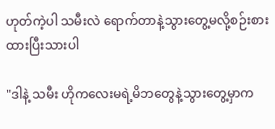ဟုတ်ကဲ့ပါ သမီးလဲ‌ ရောက်တာနဲ့သွားတွေ့မလို့စဉ်းစားထားပြီးသားပါ

"ဒါနဲ့ သမီး ဟိုကလေးမရဲ့မိဘတွေနဲ့သွားတွေ့မှာက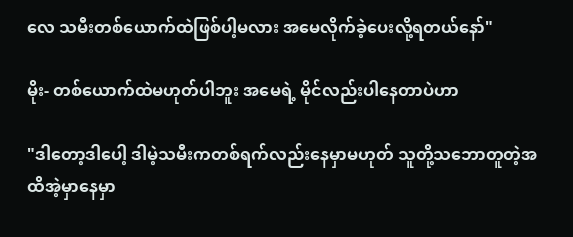လေ သမီးတစ်ယောက်ထဲဖြစ်ပါ့မလား အမေလိုက်ခဲ့ပေးလို့ရတယ်နော်"

မိုး- တစ်ယောက်ထဲမဟုတ်ပါဘူး အမေရဲ့ မိုင်လည်းပါနေတာပဲဟာ

"ဒါတော့ဒါပေါ့ ဒါမဲ့သမီးကတစ်ရက်လည်းနေမှာမဟုတ် သူတို့သဘောတူတဲ့အထိအဲ့မှာနေမှာ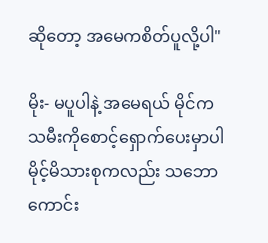ဆိုတော့ အမေကစိတ်ပူလို့ပါ"

မိုး- မပူပါနဲ့ အမေရယ် မိုင်ကသမီးကိုစောင့်ရှောက်ပေးမှာပါ မိုင့်မိသားစုကလည်း သဘောကောင်း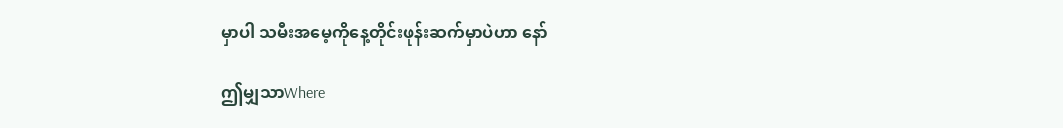မှာပါ သမီးအမေ့ကိုနေ့တိုင်းဖုန်းဆက်မှာပဲဟာ နော်

ဤမျှသာWhere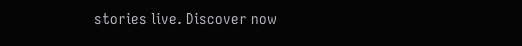stories live. Discover now